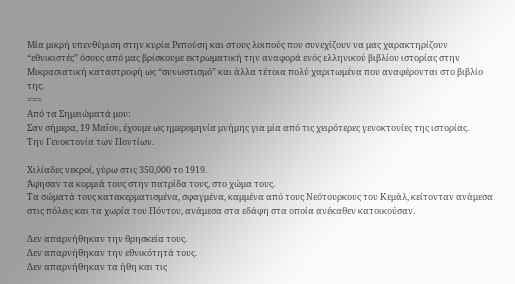Μία μικρή υπενθύμιση στην κυρία Ρεπούση και στους λοιπούς που συνεχίζουν να μας χαρακτηρίζουν “εθνικιστές” όσους από μας βρίσκουμε εκτρωματική την αναφορά ενός ελληνικού βιβλίου ιστορίας στην Μικρασιατική καταστροφή ως “συνωστισμό” και άλλα τέτοια πολύ χαριτωμένα που αναφέρονται στο βιβλίο της.
===
Από τα Σημειώματά μου:
Σαν σήμερα, 19 Μαΐου, έχουμε ως ημερομηνία μνήμης για μία από τις χειρότερες γενοκτονίες της ιστορίας.
Την Γενοκτονία των Ποντίων.

Χιλίαδες νεκροί, γύρω στις 350,000 το 1919.
Άφησαν τα κορμιά τους στην πατρίδα τους, στο χώμα τους.
Τα σώματά τους κατακερματισμένα, σφαγμένα, καμμένα από τους Νεότουρκους του Κεμάλ, κείτονταν ανάμεσα στις πόλεις και τα χωρία του Πόντου, ανάμεσα στα εδάφη στα οποία ανέκαθεν κατοικούσαν.

Δεν απαρνήθηκαν την θρησκεία τους.
Δεν απαρνήθηκαν την εθνικότητά τους.
Δεν απαρνήθηκαν τα ήθη και τις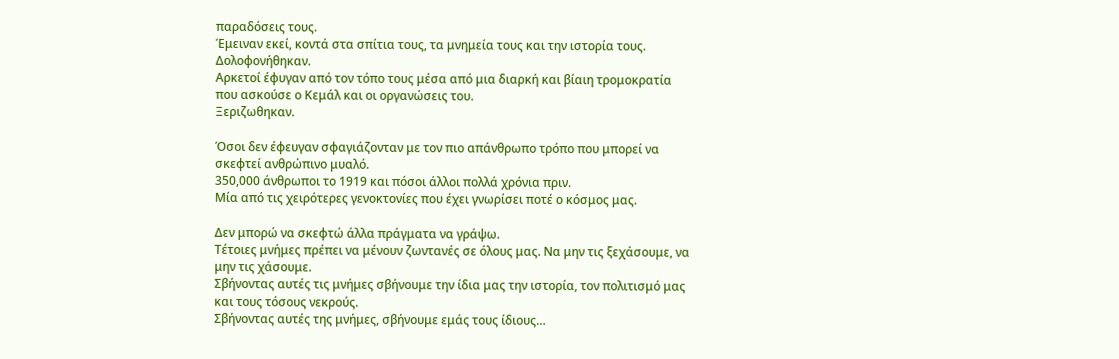παραδόσεις τους.
Έμειναν εκεί, κοντά στα σπίτια τους, τα μνημεία τους και την ιστορία τους.
Δολοφονήθηκαν.
Αρκετοί έφυγαν από τον τόπο τους μέσα από μια διαρκή και βίαιη τρομοκρατία που ασκούσε ο Κεμάλ και οι οργανώσεις του.
Ξεριζωθηκαν.

Όσοι δεν έφευγαν σφαγιάζονταν με τον πιο απάνθρωπο τρόπο που μπορεί να σκεφτεί ανθρώπινο μυαλό.
350,000 άνθρωποι το 1919 και πόσοι άλλοι πολλά χρόνια πριν.
Μία από τις χειρότερες γενοκτονίες που έχει γνωρίσει ποτέ ο κόσμος μας.

Δεν μπορώ να σκεφτώ άλλα πράγματα να γράψω.
Τέτοιες μνήμες πρέπει να μένουν ζωντανές σε όλους μας. Να μην τις ξεχάσουμε, να μην τις χάσουμε.
Σβήνοντας αυτές τις μνήμες σβήνουμε την ίδια μας την ιστορία, τον πολιτισμό μας και τους τόσους νεκρούς.
Σβήνοντας αυτές της μνήμες, σβήνουμε εμάς τους ίδιους…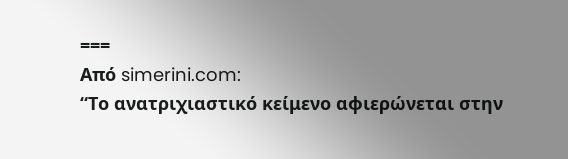===
Από simerini.com:
“Το ανατριχιαστικό κείμενο αφιερώνεται στην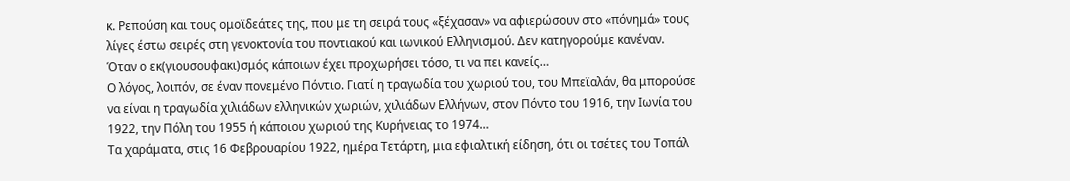κ. Ρεπούση και τους ομοϊδεάτες της, που με τη σειρά τους «ξέχασαν» να αφιερώσουν στο «πόνημά» τους λίγες έστω σειρές στη γενοκτονία του ποντιακού και ιωνικού Ελληνισμού. Δεν κατηγορούμε κανέναν. Όταν ο εκ(γιουσουφακι)σμός κάποιων έχει προχωρήσει τόσο, τι να πει κανείς…
Ο λόγος, λοιπόν, σε έναν πονεμένο Πόντιο. Γιατί η τραγωδία του χωριού του, του Μπεϊαλάν, θα μπορούσε να είναι η τραγωδία χιλιάδων ελληνικών χωριών, χιλιάδων Ελλήνων, στον Πόντο του 1916, την Ιωνία του 1922, την Πόλη του 1955 ή κάποιου χωριού της Κυρήνειας το 1974…
Τα χαράματα, στις 16 Φεβρουαρίου 1922, ημέρα Τετάρτη, μια εφιαλτική είδηση, ότι οι τσέτες του Τοπάλ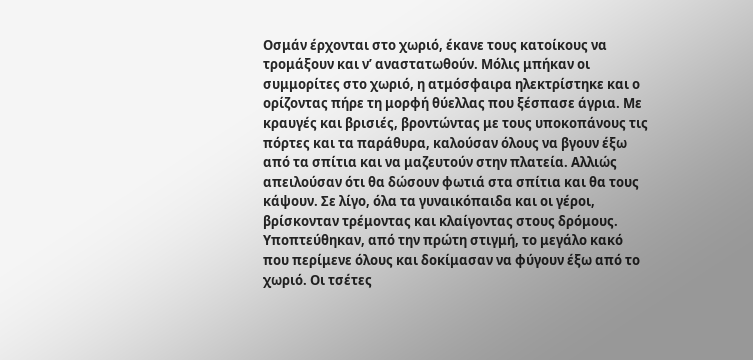Οσμάν έρχονται στο χωριό, έκανε τους κατοίκους να τρομάξουν και ν’ αναστατωθούν. Μόλις μπήκαν οι συμμορίτες στο χωριό, η ατμόσφαιρα ηλεκτρίστηκε και ο ορίζοντας πήρε τη μορφή θύελλας που ξέσπασε άγρια. Με κραυγές και βρισιές, βροντώντας με τους υποκοπάνους τις πόρτες και τα παράθυρα, καλούσαν όλους να βγουν έξω από τα σπίτια και να μαζευτούν στην πλατεία. Αλλιώς απειλούσαν ότι θα δώσουν φωτιά στα σπίτια και θα τους κάψουν. Σε λίγο, όλα τα γυναικόπαιδα και οι γέροι, βρίσκονταν τρέμοντας και κλαίγοντας στους δρόμους. Υποπτεύθηκαν, από την πρώτη στιγμή, το μεγάλο κακό που περίμενε όλους και δοκίμασαν να φύγουν έξω από το χωριό. Οι τσέτες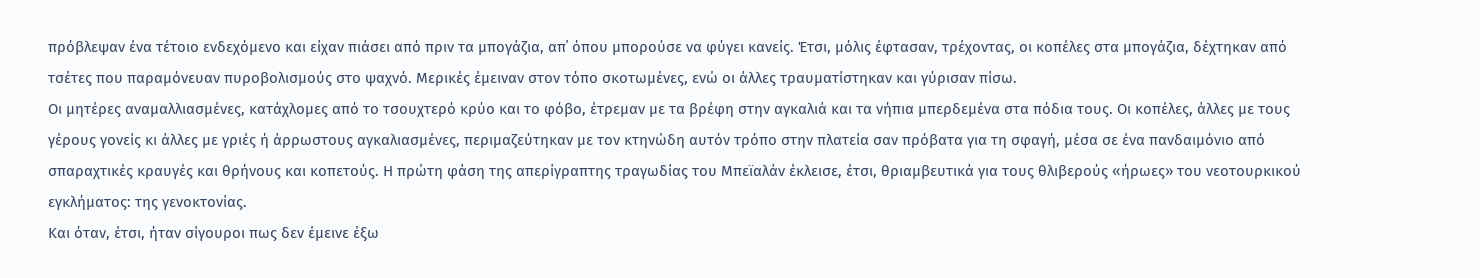πρόβλεψαν ένα τέτοιο ενδεχόμενο και είχαν πιάσει από πριν τα μπογάζια, απ΄ όπου μπορούσε να φύγει κανείς. Έτσι, μόλις έφτασαν, τρέχοντας, οι κοπέλες στα μπογάζια, δέχτηκαν από τσέτες που παραμόνευαν πυροβολισμούς στο ψαχνό. Μερικές έμειναν στον τόπο σκοτωμένες, ενώ οι άλλες τραυματίστηκαν και γύρισαν πίσω.
Οι μητέρες αναμαλλιασμένες, κατάχλομες από το τσουχτερό κρύο και το φόβο, έτρεμαν με τα βρέφη στην αγκαλιά και τα νήπια μπερδεμένα στα πόδια τους. Οι κοπέλες, άλλες με τους γέρους γονείς κι άλλες με γριές ή άρρωστους αγκαλιασμένες, περιμαζεύτηκαν με τον κτηνώδη αυτόν τρόπο στην πλατεία σαν πρόβατα για τη σφαγή, μέσα σε ένα πανδαιμόνιο από σπαραχτικές κραυγές και θρήνους και κοπετούς. Η πρώτη φάση της απερίγραπτης τραγωδίας του Μπεϊαλάν έκλεισε, έτσι, θριαμβευτικά για τους θλιβερούς «ήρωες» του νεοτουρκικού εγκλήματος: της γενοκτονίας.
Και όταν, έτσι, ήταν σίγουροι πως δεν έμεινε έξω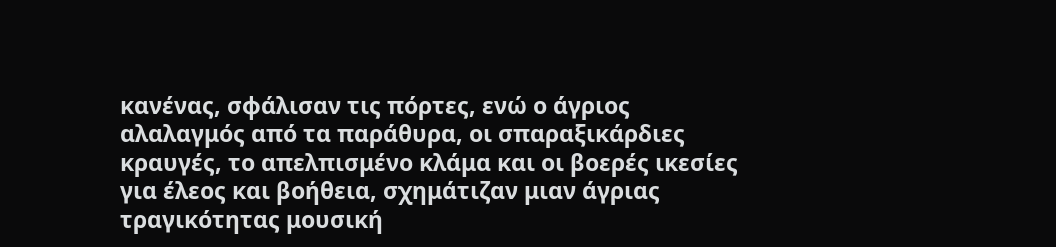κανένας, σφάλισαν τις πόρτες, ενώ ο άγριος αλαλαγμός από τα παράθυρα, οι σπαραξικάρδιες κραυγές, το απελπισμένο κλάμα και οι βοερές ικεσίες για έλεος και βοήθεια, σχημάτιζαν μιαν άγριας τραγικότητας μουσική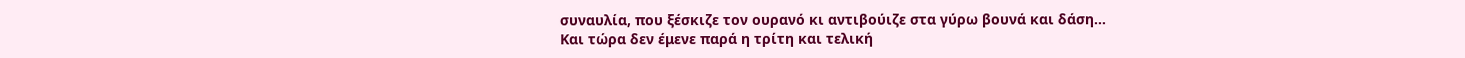συναυλία, που ξέσκιζε τον ουρανό κι αντιβούιζε στα γύρω βουνά και δάση…
Και τώρα δεν έμενε παρά η τρίτη και τελική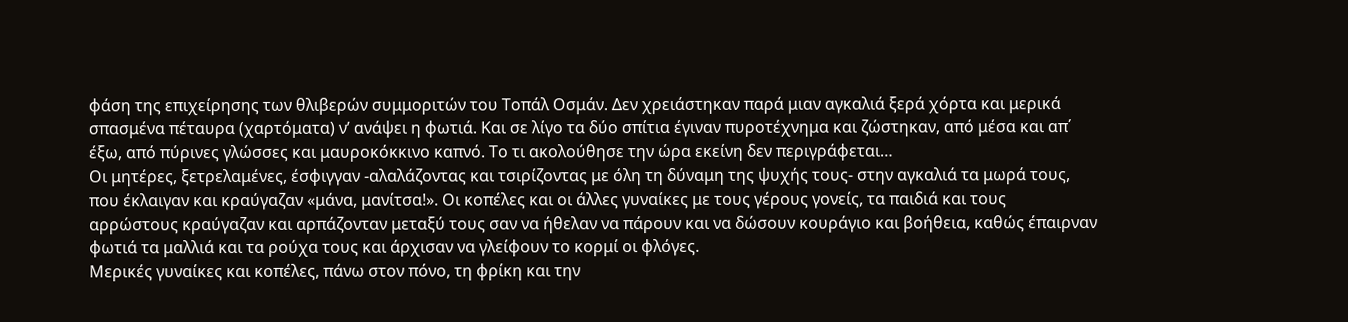φάση της επιχείρησης των θλιβερών συμμοριτών του Τοπάλ Οσμάν. Δεν χρειάστηκαν παρά μιαν αγκαλιά ξερά χόρτα και μερικά σπασμένα πέταυρα (χαρτόματα) ν’ ανάψει η φωτιά. Και σε λίγο τα δύο σπίτια έγιναν πυροτέχνημα και ζώστηκαν, από μέσα και απ΄ έξω, από πύρινες γλώσσες και μαυροκόκκινο καπνό. Το τι ακολούθησε την ώρα εκείνη δεν περιγράφεται…
Οι μητέρες, ξετρελαμένες, έσφιγγαν -αλαλάζοντας και τσιρίζοντας με όλη τη δύναμη της ψυχής τους- στην αγκαλιά τα μωρά τους, που έκλαιγαν και κραύγαζαν «μάνα, μανίτσα!». Οι κοπέλες και οι άλλες γυναίκες με τους γέρους γονείς, τα παιδιά και τους αρρώστους κραύγαζαν και αρπάζονταν μεταξύ τους σαν να ήθελαν να πάρουν και να δώσουν κουράγιο και βοήθεια, καθώς έπαιρναν φωτιά τα μαλλιά και τα ρούχα τους και άρχισαν να γλείφουν το κορμί οι φλόγες.
Μερικές γυναίκες και κοπέλες, πάνω στον πόνο, τη φρίκη και την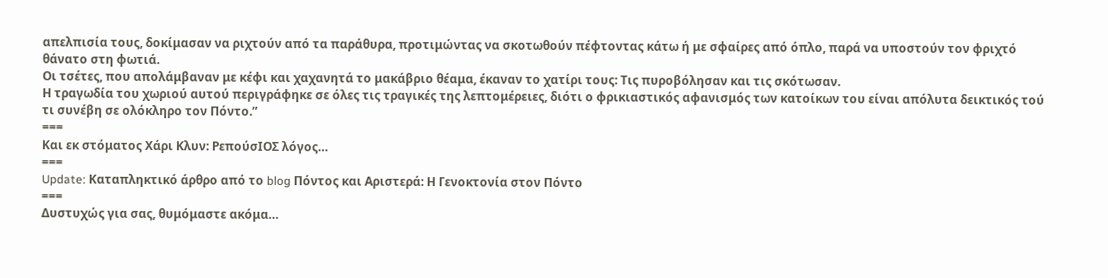απελπισία τους, δοκίμασαν να ριχτούν από τα παράθυρα, προτιμώντας να σκοτωθούν πέφτοντας κάτω ή με σφαίρες από όπλο, παρά να υποστούν τον φριχτό θάνατο στη φωτιά.
Οι τσέτες, που απολάμβαναν με κέφι και χαχανητά το μακάβριο θέαμα, έκαναν το χατίρι τους: Τις πυροβόλησαν και τις σκότωσαν.
Η τραγωδία του χωριού αυτού περιγράφηκε σε όλες τις τραγικές της λεπτομέρειες, διότι ο φρικιαστικός αφανισμός των κατοίκων του είναι απόλυτα δεικτικός τού τι συνέβη σε ολόκληρο τον Πόντο.”
===
Και εκ στόματος Χάρι Κλυν: ΡεπούσΙΟΣ λόγος…
===
Update: Καταπληκτικό άρθρο από το blog Πόντος και Αριστερά: Η Γενοκτονία στον Πόντο
===
Δυστυχώς για σας, θυμόμαστε ακόμα…